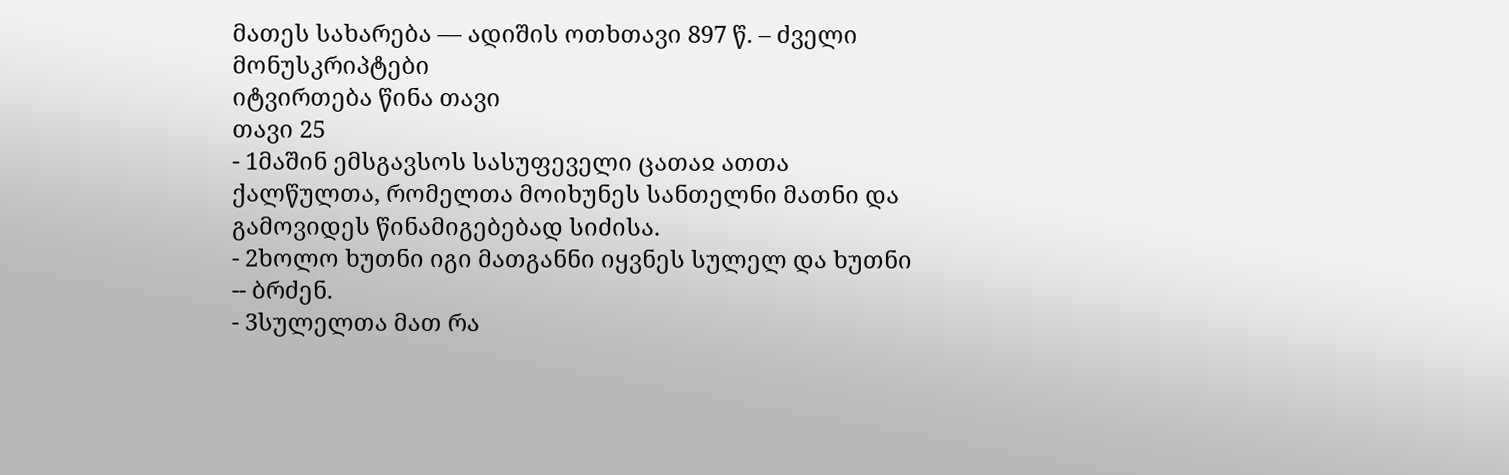მათეს სახარება — ადიშის ოთხთავი 897 წ. – ძველი მონუსკრიპტები
იტვირთება წინა თავი
თავი 25
- 1მაშინ ემსგავსოს სასუფეველი ცათაჲ ათთა ქალწულთა, რომელთა მოიხუნეს სანთელნი მათნი და გამოვიდეს წინამიგებებად სიძისა.
- 2ხოლო ხუთნი იგი მათგანნი იყვნეს სულელ და ხუთნი -- ბრძენ.
- 3სულელთა მათ რა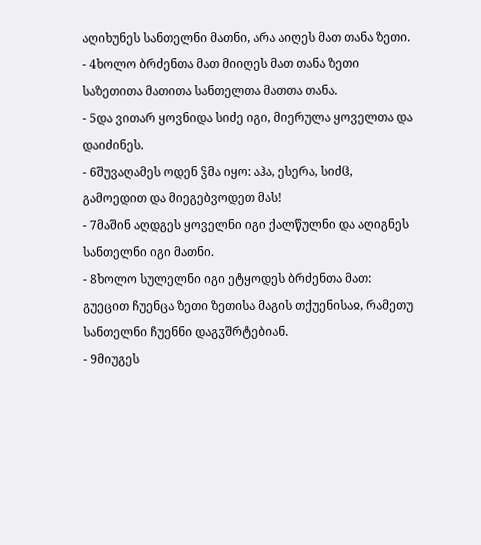აღიხუნეს სანთელნი მათნი, არა აიღეს მათ თანა ზეთი.
- 4ხოლო ბრძენთა მათ მიიღეს მათ თანა ზეთი საზეთითა მათითა სანთელთა მათთა თანა.
- 5და ვითარ ყოვნიდა სიძე იგი, მიერულა ყოველთა და დაიძინეს.
- 6შუვაღამეს ოდენ ჴმა იყო: აჰა, ესერა, სიძჱ, გამოედით და მიეგებვოდეთ მას!
- 7მაშინ აღდგეს ყოველნი იგი ქალწულნი და აღიგნეს სანთელნი იგი მათნი.
- 8ხოლო სულელნი იგი ეტყოდეს ბრძენთა მათ: გუეცით ჩუენცა ზეთი ზეთისა მაგის თქუენისაჲ, რამეთუ სანთელნი ჩუენნი დაგჳშრტებიან.
- 9მიუგეს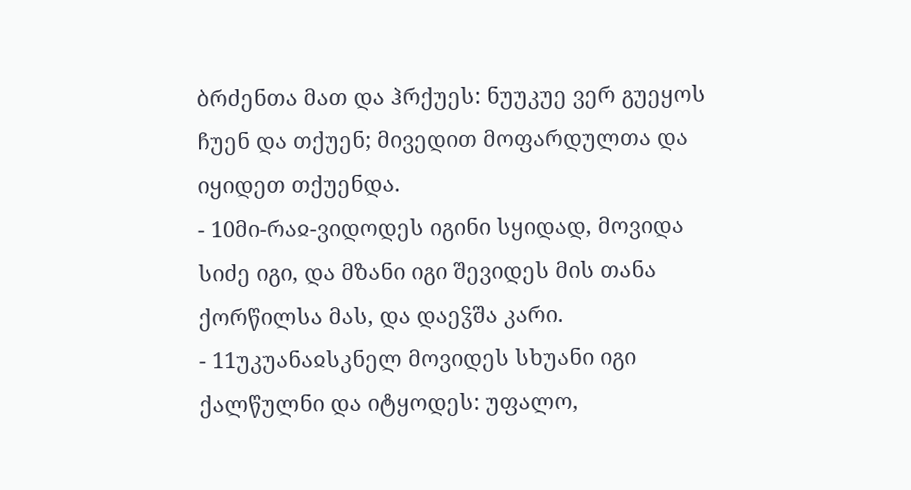ბრძენთა მათ და ჰრქუეს: ნუუკუე ვერ გუეყოს ჩუენ და თქუენ; მივედით მოფარდულთა და იყიდეთ თქუენდა.
- 10მი-რაჲ-ვიდოდეს იგინი სყიდად, მოვიდა სიძე იგი, და მზანი იგი შევიდეს მის თანა ქორწილსა მას, და დაეჴშა კარი.
- 11უკუანაჲსკნელ მოვიდეს სხუანი იგი ქალწულნი და იტყოდეს: უფალო,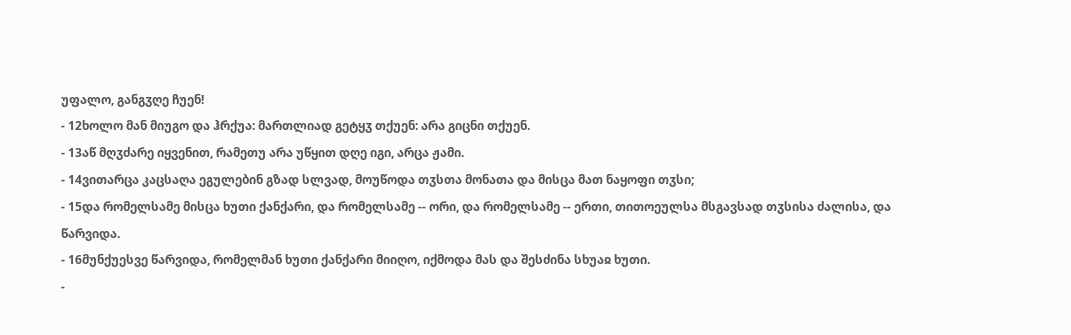უფალო, განგჳღე ჩუენ!
- 12ხოლო მან მიუგო და ჰრქუა: მართლიად გეტყჳ თქუენ: არა გიცნი თქუენ.
- 13აწ მღჳძარე იყვენით, რამეთუ არა უწყით დღე იგი, არცა ჟამი.
- 14ვითარცა კაცსაღა ეგულებინ გზად სლვად, მოუწოდა თჳსთა მონათა და მისცა მათ ნაყოფი თჳსი;
- 15და რომელსამე მისცა ხუთი ქანქარი, და რომელსამე -- ორი, და რომელსამე -- ერთი, თითოეულსა მსგავსად თჳსისა ძალისა, და წარვიდა.
- 16მუნქუესვე წარვიდა, რომელმან ხუთი ქანქარი მიიღო, იქმოდა მას და შესძინა სხუაჲ ხუთი.
-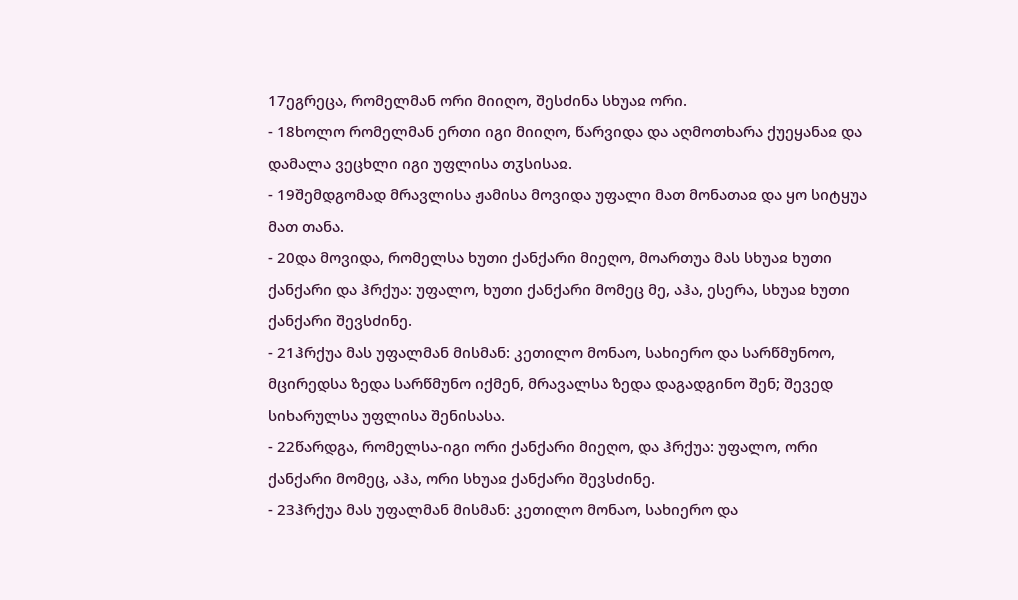17ეგრეცა, რომელმან ორი მიიღო, შესძინა სხუაჲ ორი.
- 18ხოლო რომელმან ერთი იგი მიიღო, წარვიდა და აღმოთხარა ქუეყანაჲ და დამალა ვეცხლი იგი უფლისა თჳსისაჲ.
- 19შემდგომად მრავლისა ჟამისა მოვიდა უფალი მათ მონათაჲ და ყო სიტყუა მათ თანა.
- 20და მოვიდა, რომელსა ხუთი ქანქარი მიეღო, მოართუა მას სხუაჲ ხუთი ქანქარი და ჰრქუა: უფალო, ხუთი ქანქარი მომეც მე, აჰა, ესერა, სხუაჲ ხუთი ქანქარი შევსძინე.
- 21ჰრქუა მას უფალმან მისმან: კეთილო მონაო, სახიერო და სარწმუნოო, მცირედსა ზედა სარწმუნო იქმენ, მრავალსა ზედა დაგადგინო შენ; შევედ სიხარულსა უფლისა შენისასა.
- 22წარდგა, რომელსა-იგი ორი ქანქარი მიეღო, და ჰრქუა: უფალო, ორი ქანქარი მომეც, აჰა, ორი სხუაჲ ქანქარი შევსძინე.
- 23ჰრქუა მას უფალმან მისმან: კეთილო მონაო, სახიერო და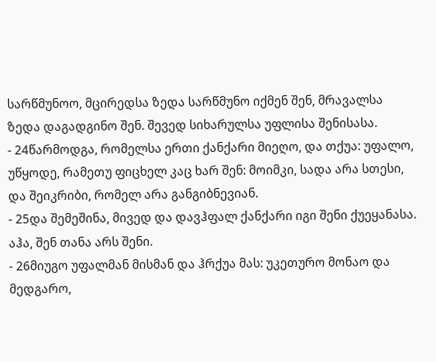სარწმუნოო, მცირედსა ზედა სარწმუნო იქმენ შენ, მრავალსა ზედა დაგადგინო შენ. შევედ სიხარულსა უფლისა შენისასა.
- 24წარმოდგა, რომელსა ერთი ქანქარი მიეღო, და თქუა: უფალო, უწყოდე, რამეთუ ფიცხელ კაც ხარ შენ: მოიმკი, სადა არა სთესი, და შეიკრიბი, რომელ არა განგიბნევიან.
- 25და შემეშინა, მივედ და დავჰფალ ქანქარი იგი შენი ქუეყანასა. აჰა, შენ თანა არს შენი.
- 26მიუგო უფალმან მისმან და ჰრქუა მას: უკეთურო მონაო და მედგარო,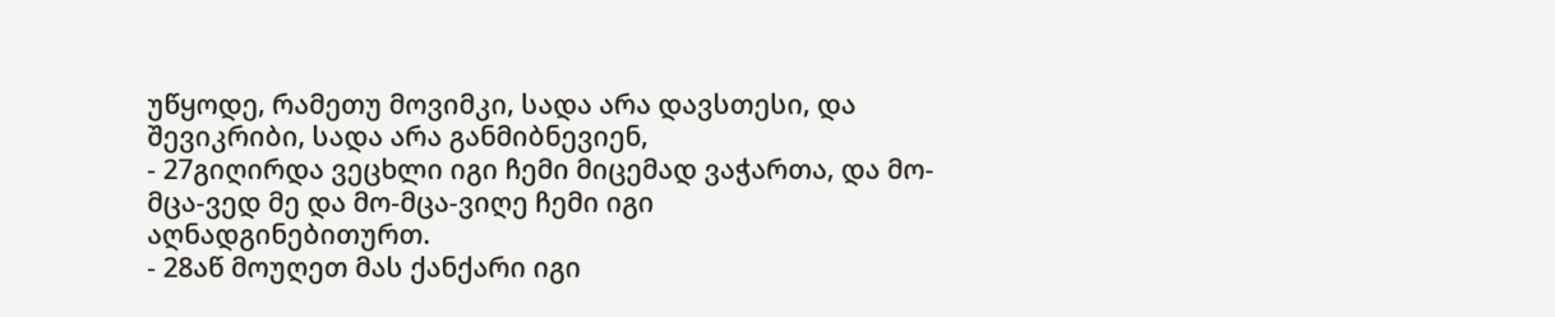უწყოდე, რამეთუ მოვიმკი, სადა არა დავსთესი, და შევიკრიბი, სადა არა განმიბნევიენ,
- 27გიღირდა ვეცხლი იგი ჩემი მიცემად ვაჭართა, და მო-მცა-ვედ მე და მო-მცა-ვიღე ჩემი იგი აღნადგინებითურთ.
- 28აწ მოუღეთ მას ქანქარი იგი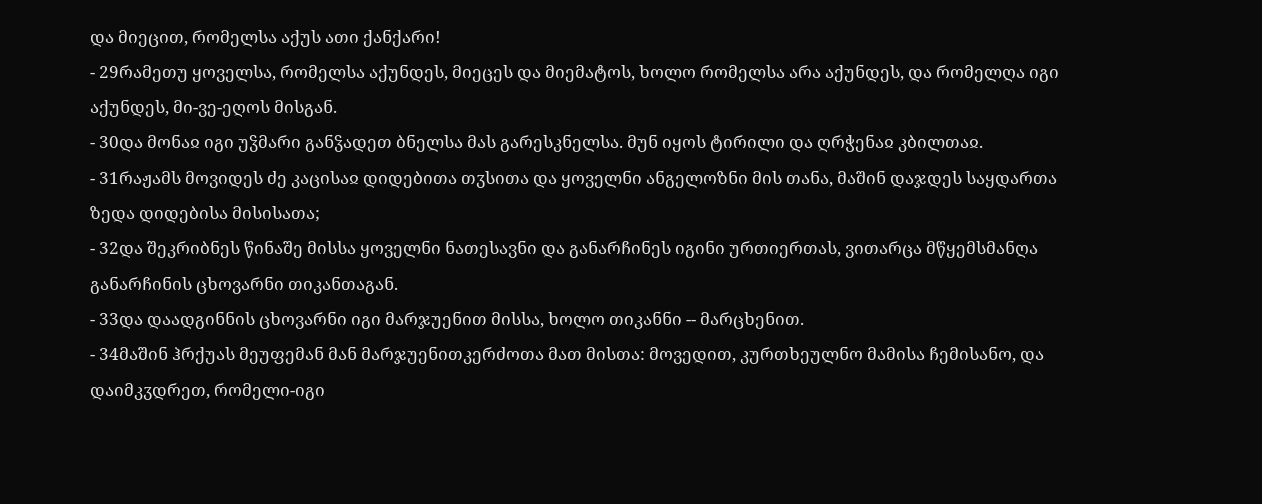და მიეცით, რომელსა აქუს ათი ქანქარი!
- 29რამეთუ ყოველსა, რომელსა აქუნდეს, მიეცეს და მიემატოს, ხოლო რომელსა არა აქუნდეს, და რომელღა იგი აქუნდეს, მი-ვე-ეღოს მისგან.
- 30და მონაჲ იგი უჴმარი განჴადეთ ბნელსა მას გარესკნელსა. მუნ იყოს ტირილი და ღრჭენაჲ კბილთაჲ.
- 31რაჟამს მოვიდეს ძე კაცისაჲ დიდებითა თჳსითა და ყოველნი ანგელოზნი მის თანა, მაშინ დაჯდეს საყდართა ზედა დიდებისა მისისათა;
- 32და შეკრიბნეს წინაშე მისსა ყოველნი ნათესავნი და განარჩინეს იგინი ურთიერთას, ვითარცა მწყემსმანღა განარჩინის ცხოვარნი თიკანთაგან.
- 33და დაადგინნის ცხოვარნი იგი მარჯუენით მისსა, ხოლო თიკანნი -- მარცხენით.
- 34მაშინ ჰრქუას მეუფემან მან მარჯუენითკერძოთა მათ მისთა: მოვედით, კურთხეულნო მამისა ჩემისანო, და დაიმკჳდრეთ, რომელი-იგი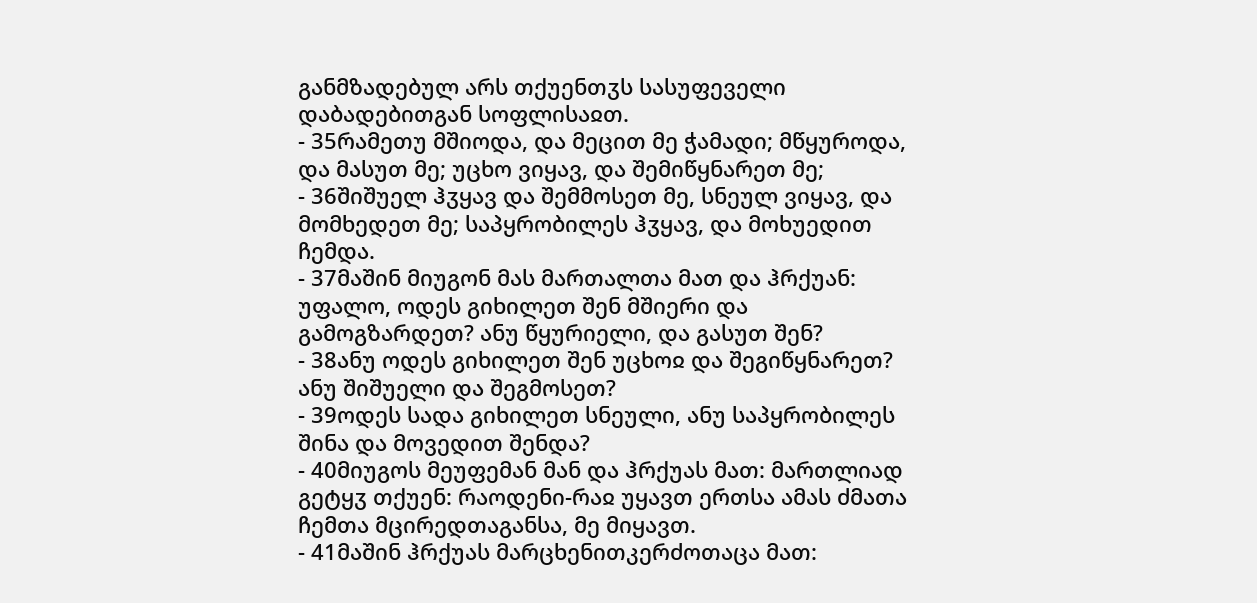განმზადებულ არს თქუენთჳს სასუფეველი დაბადებითგან სოფლისაჲთ.
- 35რამეთუ მშიოდა, და მეცით მე ჭამადი; მწყუროდა, და მასუთ მე; უცხო ვიყავ, და შემიწყნარეთ მე;
- 36შიშუელ ჰჳყავ და შემმოსეთ მე, სნეულ ვიყავ, და მომხედეთ მე; საპყრობილეს ჰჳყავ, და მოხუედით ჩემდა.
- 37მაშინ მიუგონ მას მართალთა მათ და ჰრქუან: უფალო, ოდეს გიხილეთ შენ მშიერი და გამოგზარდეთ? ანუ წყურიელი, და გასუთ შენ?
- 38ანუ ოდეს გიხილეთ შენ უცხოჲ და შეგიწყნარეთ? ანუ შიშუელი და შეგმოსეთ?
- 39ოდეს სადა გიხილეთ სნეული, ანუ საპყრობილეს შინა და მოვედით შენდა?
- 40მიუგოს მეუფემან მან და ჰრქუას მათ: მართლიად გეტყჳ თქუენ: რაოდენი-რაჲ უყავთ ერთსა ამას ძმათა ჩემთა მცირედთაგანსა, მე მიყავთ.
- 41მაშინ ჰრქუას მარცხენითკერძოთაცა მათ: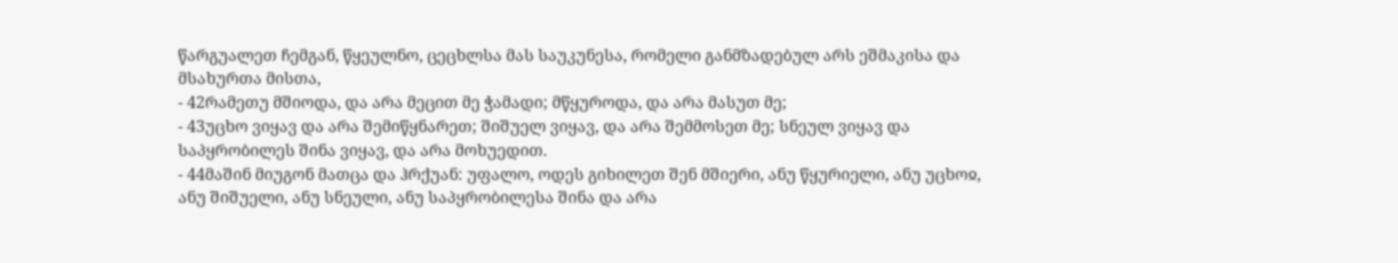წარგუალეთ ჩემგან, წყეულნო, ცეცხლსა მას საუკუნესა, რომელი განმზადებულ არს ეშმაკისა და მსახურთა მისთა,
- 42რამეთუ მშიოდა, და არა მეცით მე ჭამადი; მწყუროდა, და არა მასუთ მე;
- 43უცხო ვიყავ და არა შემიწყნარეთ; შიშუელ ვიყავ, და არა შემმოსეთ მე; სნეულ ვიყავ და საპყრობილეს შინა ვიყავ, და არა მოხუედით.
- 44მაშინ მიუგონ მათცა და ჰრქუან: უფალო, ოდეს გიხილეთ შენ მშიერი, ანუ წყურიელი, ანუ უცხოჲ, ანუ შიშუელი, ანუ სნეული, ანუ საპყრობილესა შინა და არა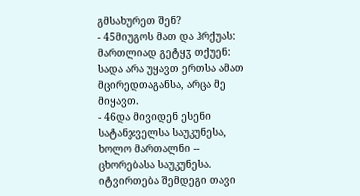გმსახურეთ შენ?
- 45მიუგოს მათ და ჰრქუას: მართლიად გეტყჳ თქუენ: სადა არა უყავთ ერთსა ამათ მცირედთაგანსა, არცა მე მიყავთ.
- 46და მივიდენ ესენი სატანჯველსა საუკუნესა, ხოლო მართალნი -- ცხორებასა საუკუნესა.
იტვირთება შემდეგი თავი